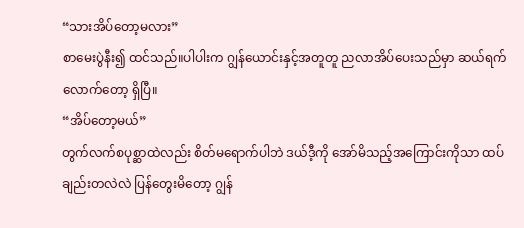“သားအိပ်တော့မလား”
စာမေးပွဲနီး၍ ထင်သည်။ပါပါးက ဂျွန်ယောင်းနှင့်အတူတူ ညလာအိပ်ပေးသည်မှာ ဆယ်ရက်လောက်တော့ ရှိပြီ။
“အိပ်တော့မယ်”
တွက်လက်စပုစ္ဆာထဲလည်း စိတ်မရောက်ပါဘဲ ဒယ်ဒီ့ကို အော်မိသည့်အကြောင်းကိုသာ ထပ်ချည်းတလဲလဲ ပြန်တွေးမိတော့ ဂျွန်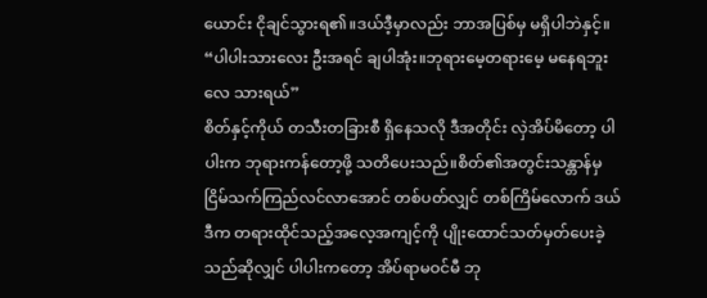ယောင်း ငိုချင်သွားရ၏။ဒယ်ဒီ့မှာလည်း ဘာအပြစ်မှ မရှိပါဘဲနှင့်။
“ပါပါးသားလေး ဦးအရင် ချပါအုံး။ဘုရားမေ့တရားမေ့ မနေရဘူးလေ သားရယ်”
စိတ်နှင့်ကိုယ် တသီးတခြားစီ ရှိနေသလို ဒီအတိုင်း လှဲအိပ်မိတော့ ပါပါးက ဘုရားကန်တော့ဖို့ သတိပေးသည်။စိတ်၏အတွင်းသန္တာန်မှ ငြိမ်သက်ကြည်လင်လာအောင် တစ်ပတ်လျှင် တစ်ကြိမ်လောက် ဒယ်ဒီက တရားထိုင်သည့်အလေ့အကျင့်ကို ပျိုးထောင်သတ်မှတ်ပေးခဲ့သည်ဆိုလျှင် ပါပါးကတော့ အိပ်ရာမဝင်မီ ဘု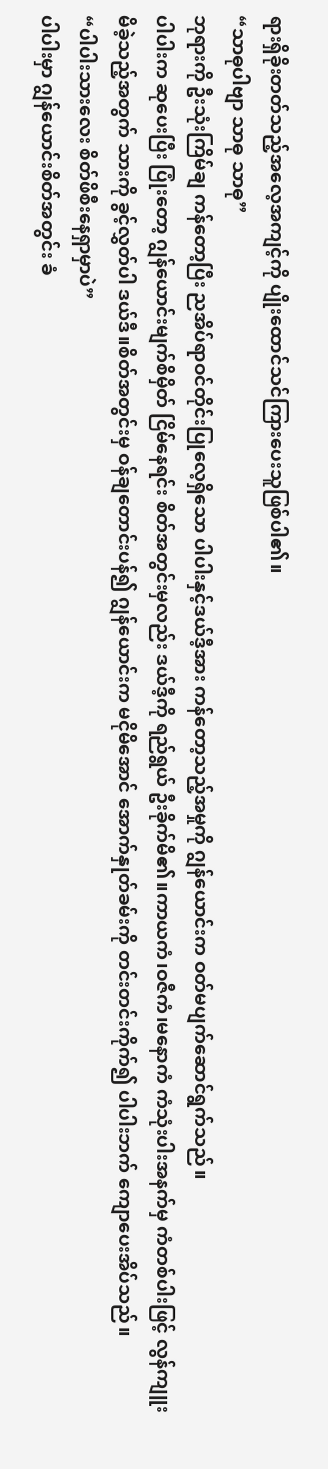ရားရှိခိုးတတ်သည့်အလေ့အကျင့်ကို ပျိုးထောင်သင်ကြားပေးသူဖြစ်ပါ၏။
“သာဓုပါဗျာ သာဓု သာဓု”
ဘုရားကို ဦးသုံးကြိမ်ချ ကန်တော့ပြီး ညအိပ်ရာဝင်တိုင်းပြုလေ့ရှိသော ပါပါးနှင့်ဒယ်ဒီ့အား ကန်တော့သည့်အမှုကို ဂျွန်ယောင်းက ဝတ်မပျက်ဆောင်ရွက်သည်။
ပါပါးက ဆုပေးပြီး ပြုံးတော့ ဂျွန်ယောင်းမျက်စိမှိတ် ငြိမ်နေရင်း စိတ်အတွင်းမှလည်း ဒယ်ဒီ့ကို ရည်ရွယ် ဦးခိုက်မိ၏။ကာယကံ၊ဝဇီကံ၊မနောကံ ကံသုံးပါးအနက်မှ ကံတစ်ပါးဖြင့် လွန်ကျူးမိခဲ့သည့်အတွက် သားကို ခွင့်လွှတ်ပါ ဒယ်ဒီ။စိတ်အတွင်းမှ ဝန်ချတောင်းပန်၍ ဂျွန်ယောင်းက မငိုမိအောင် အောက်နှုတ်ခမ်းကို တင်းတင်းကိုက်၍ ပါပါးဘက် ကျောပေးအိပ်သည်။
“ပါပါးသားလေး စိတ်ဖိစီးနေရှာမှာပဲ”
ပါပါးမှာ ဂျွန်ယောင်းစိတ်အတွင်း ခံ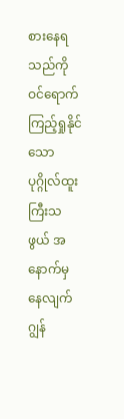စားနေရသည်ကို ဝင်ရောက်ကြည့်ရှုနိုင်သော ပုဂ္ဂိုလ်ထူးကြီးသဖွယ် အနောက်မှနေလျက် ဂျွန်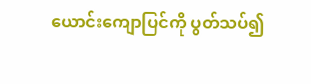ယောင်းကျောပြင်ကို ပွတ်သပ်၍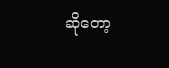ဆိုတော့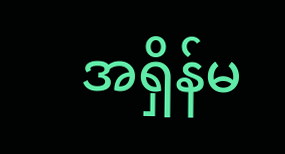အရှိန်မ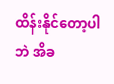ထိန်းနိုင်တော့ပါဘဲ အိခ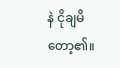နဲ ငိုချမိတော့၏။